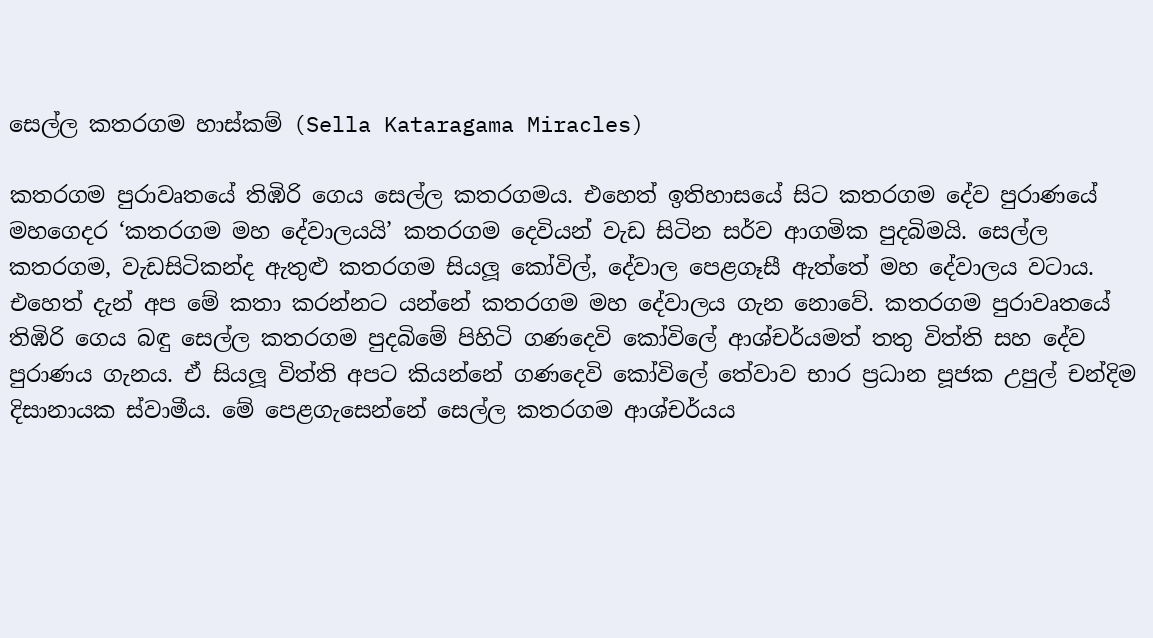සෙල්ල කතරගම හාස්කම් (Sella Kataragama Miracles)

කතරගම පුරාවෘතයේ තිඹිරි ගෙය සෙල්ල කතරගමය. එහෙත් ඉතිහාසයේ සිට කතරගම දේව පුරාණයේ මහගෙදර ‘කතරගම මහ දේවාලයයි’ කතරගම දෙවියන් වැඩ සිටින සර්ව ආගමික පුදබිමයි. සෙල්ල කතරගම, වැඩසිටිකන්ද ඇතුළු කතරගම සියලූ කෝවිල්, දේවාල පෙළගෑසී ඇත්තේ මහ දේවාලය වටාය. එහෙත් දැන් අප මේ කතා කරන්නට යන්නේ කතරගම මහ දේවාලය ගැන නොවේ. කතරගම පුරාවෘතයේ තිඹිරි ගෙය බඳු සෙල්ල කතරගම පුදබිමේ පිහිටි ගණදෙවි කෝවිලේ ආශ්චර්යමත් තතු විත්ති සහ දේව පුරාණය ගැනය. ඒ සියලූ විත්ති අපට කියන්නේ ගණදෙවි කෝවිලේ තේවාව භාර ප්‍රධාන පූජක උපුල් චන්දිම දිසානායක ස්වාමීය. මේ පෙළගැසෙන්නේ සෙල්ල කතරගම ආශ්චර්යය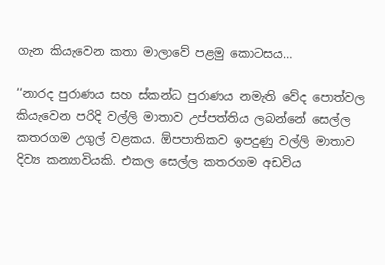ගැන කියැවෙන කතා මාලාවේ පළමු කොටසය…

‘‘නාරද පුරාණය සහ ස්කන්ධ පුරාණය නමැති වේද පොත්වල කියැවෙන පරිදි වල්ලි මාතාව උප්පත්තිය ලබන්නේ සෙල්ල කතරගම උගුල් වළකය. ඕපපාතිකව ඉපදුණු වල්ලි මාතාව දිව්‍ය කන්‍යාවියකි. එකල සෙල්ල කතරගම අඩවිය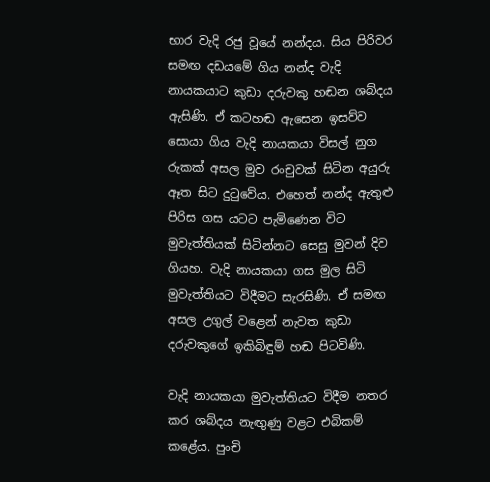භාර වැදි රජු වූයේ නන්දය. සිය පිරිවර සමඟ දඩයමේ ගිය නන්ද වැදි නායකයාට කුඩා දරුවකු හඬන ශබ්දය ඇසිණි. ඒ කටහඬ ඇසෙන ඉසව්ව සොයා ගිය වැදි නායකයා විසල් නුග රුකක් අසල මුව රංචුවක් සිටින අයුරු ඈත සිට දුටුවේය. එහෙත් නන්ද ඇතුළු පිරිස ගස යටට පැමිණෙන විට මුවැත්තියක් සිටින්නට සෙසු මුවන් දිව ගියහ. වැදි නායකයා ගස මුල සිටි මුවැත්තියට විදීමට සැරසිණි. ඒ සමඟ අසල උගුල් වළෙන් නැවත කුඩා දරුවකුගේ ඉකිබිඳුම් හඬ පිටවිණි.

වැදි නායකයා මුවැත්තියට විදීම නතර කර ශබ්දය නැඟුණු වළට එබිකම් කළේය. පුංචි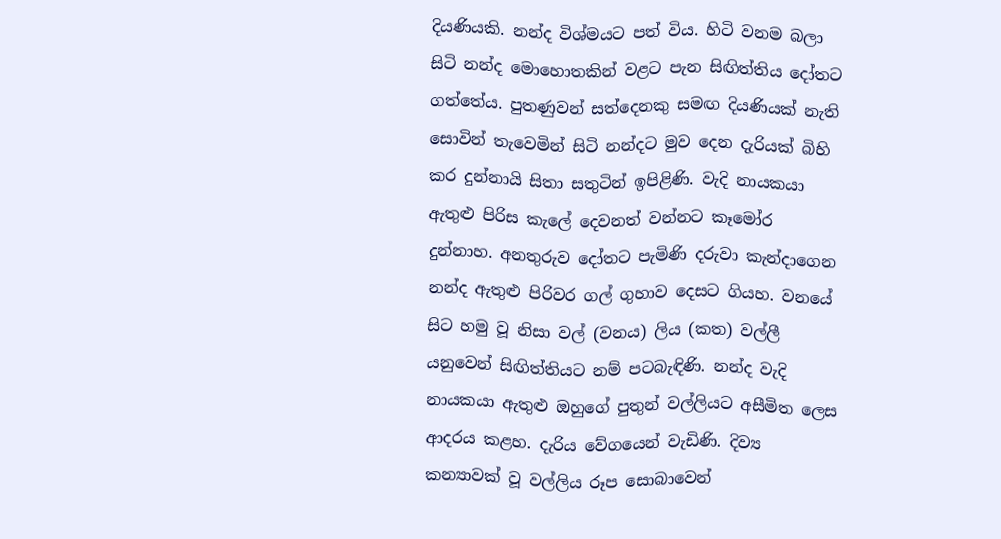දියණියකි. නන්ද විශ්මයට පත් විය. හිටි වනම බලා සිටි නන්ද මොහොතකින් වළට පැන සිඟිත්තිය දෝතට ගත්තේය. පුතණුවන් සත්දෙනකු සමඟ දියණියක් නැති සොවින් තැවෙමින් සිටි නන්දට මුව දෙන දැරියක් බිහි කර දුන්නායි සිතා සතුටින් ඉපිළිණි. වැදි නායකයා ඇතුළු පිරිස කැලේ දෙවනත් වන්නට කෑමෝර දුන්නාහ. අනතුරුව දෝතට පැමිණි දරුවා කැන්දාගෙන නන්ද ඇතුළු පිරිවර ගල් ගුහාව දෙසට ගියහ. වනයේ සිට හමු වූ නිසා වල් (වනය) ලිය (කත) වල්ලී යනුවෙන් සිඟිත්තියට නම් පටබැඳිණි. නන්ද වැදි නායකයා ඇතුළු ඔහුගේ පුතුන් වල්ලියට අසීමිත ලෙස ආදරය කළහ. දැරිය වේගයෙන් වැඩිණි. දිව්‍ය කන්‍යාවක් වූ වල්ලිය රූප සොබාවෙන්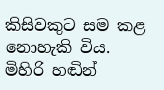කිසිවකුට සම කළ නොහැකි විය. මිහිරි හඬින්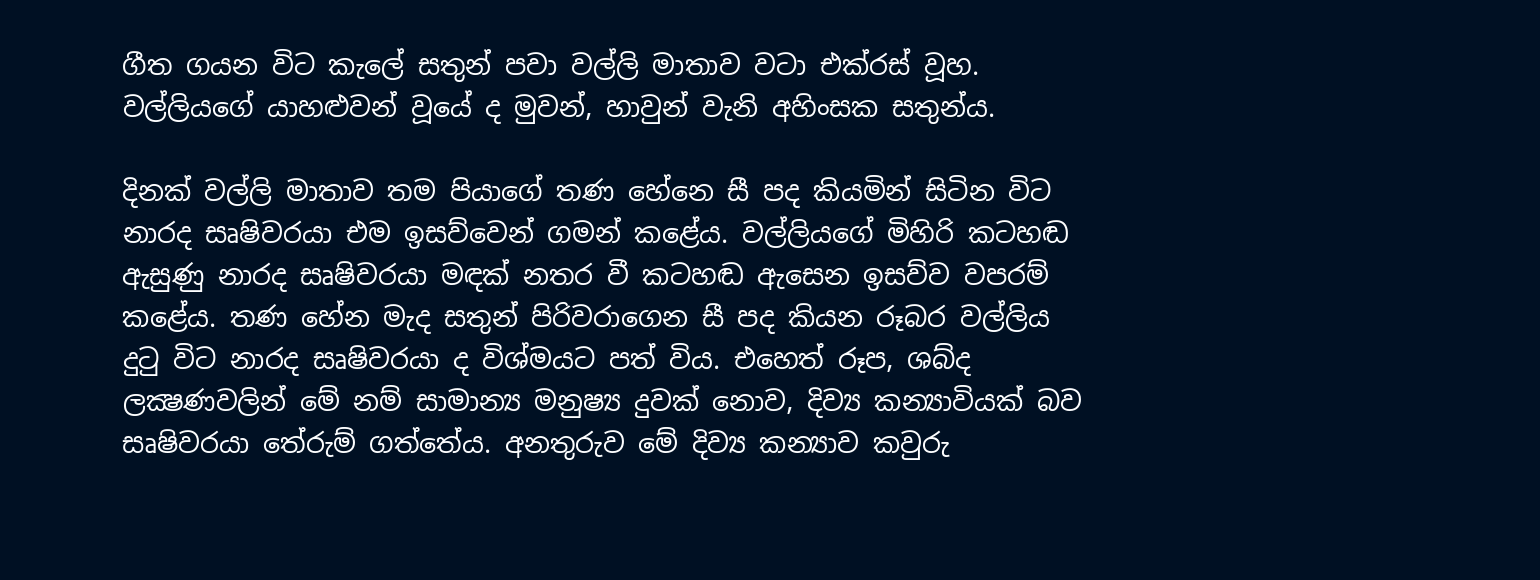ගීත ගයන විට කැලේ සතුන් පවා වල්ලි මාතාව වටා එක්රස් වූහ. වල්ලියගේ යාහළුවන් වූයේ ද මුවන්, හාවුන් වැනි අහිංසක සතුන්ය.

දිනක් වල්ලි මාතාව තම පියාගේ තණ හේනෙ සී පද කියමින් සිටින විට නාරද සෘෂිවරයා එම ඉසව්වෙන් ගමන් කළේය. වල්ලියගේ මිහිරි කටහඬ ඇසුණු නාරද සෘෂිවරයා මඳක් නතර වී කටහඬ ඇසෙන ඉසව්ව වපරම් කළේය. තණ හේන මැද සතුන් පිරිවරාගෙන සී පද කියන රූබර වල්ලිය දුටු විට නාරද සෘෂිවරයා ද විශ්මයට පත් විය. එහෙත් රූප, ශබ්ද ලක්‍ෂණවලින් මේ නම් සාමාන්‍ය මනුෂ්‍ය දුවක් නොව, දිව්‍ය කන්‍යාවියක් බව සෘෂිවරයා තේරුම් ගත්තේය. අනතුරුව මේ දිව්‍ය කන්‍යාව කවුරු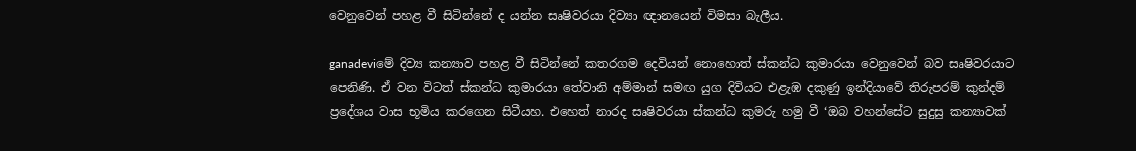වෙනුවෙන් පහළ වී සිටින්නේ ද යන්න සෘෂිවරයා දිව්‍යා ඥානයෙන් විමසා බැලීය.

ganadeviමේ දිව්‍ය කන්‍යාව පහළ වී සිටින්නේ කතරගම දෙවියන් නොහොත් ස්කන්ධ කුමාරයා වෙනුවෙන් බව සෘෂිවරයාට පෙනිණි. ඒ වන විටත් ස්කන්ධ කුමාරයා තේවානි අම්මාන් සමඟ යුග දිවියට එළැඹ දකුණු ඉන්දියාවේ තිරුපරම් කුන්දම් ප්‍රදේශය වාස භූමිය කරගෙන සිටීයහ. එහෙත් නාරද සෘෂිවරයා ස්කන්ධ කුමරු හමු වී ‘ඔබ වහන්සේට සුදුසු කන්‍යාවක්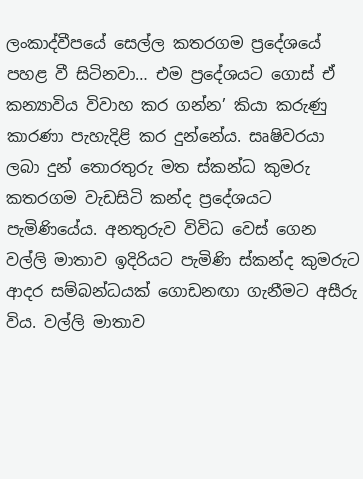ලංකාද්වීපයේ සෙල්ල කතරගම ප්‍රදේශයේ පහළ වී සිටිනවා… එම ප්‍රදේශයට ගොස් ඒ කන්‍යාවිය විවාහ කර ගන්න’ කියා කරුණු කාරණා පැහැදිළි කර දුන්නේය. සෘෂිවරයා ලබා දුන් තොරතුරු මත ස්කන්ධ කුමරු කතරගම වැඩසිටි කන්ද ප්‍රදේශයට පැමිණියේය. අනතුරුව විවිධ වෙස් ගෙන වල්ලි මාතාව ඉදිරියට පැමිණි ස්කන්ද කුමරුට ආදර සම්බන්ධයක් ගොඩනඟා ගැනීමට අසීරු විය. වල්ලි මාතාව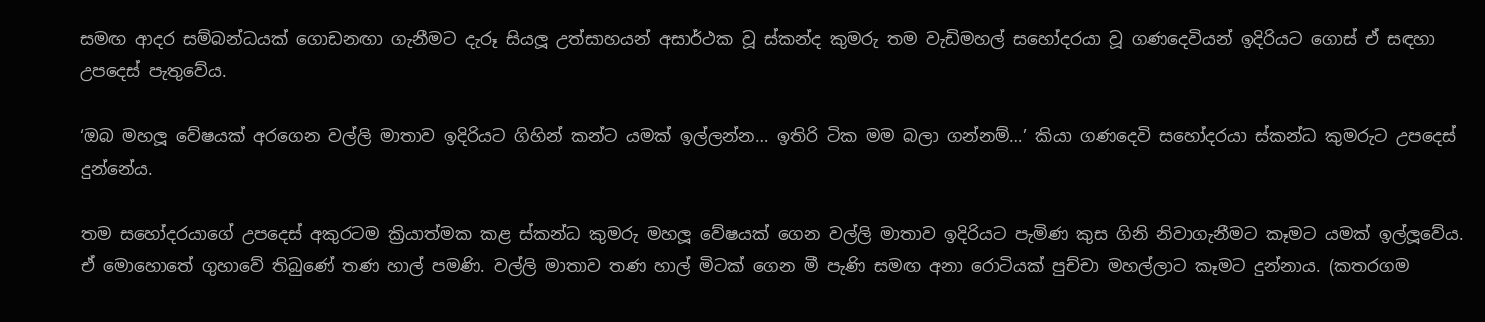සමඟ ආදර සම්බන්ධයක් ගොඩනඟා ගැනීමට දැරූ සියලූ උත්සාහයන් අසාර්ථක වූ ස්කන්ද කුමරු තම වැඩිමහල් සහෝදරයා වූ ගණදෙවියන් ඉදිරියට ගොස් ඒ සඳහා උපදෙස් පැතුවේය.

‘ඔබ මහලූ වේෂයක් අරගෙන වල්ලි මාතාව ඉදිරියට ගිහින් කන්ට යමක් ඉල්ලන්න… ඉතිරි ටික මම බලා ගන්නම්…’ කියා ගණදෙවි සහෝදරයා ස්කන්ධ කුමරුට උපදෙස් දුන්නේය.

තම සහෝදරයාගේ උපදෙස් අකුරටම ක්‍රියාත්මක කළ ස්කන්ධ කුමරු මහලූ වේෂයක් ගෙන වල්ලි මාතාව ඉදිරියට පැමිණ කුස ගිනි නිවාගැනීමට කෑමට යමක් ඉල්ලූවේය. ඒ මොහොතේ ගුහාවේ තිබුණේ තණ හාල් පමණි. වල්ලි මාතාව තණ හාල් මිටක් ගෙන මී පැණි සමඟ අනා රොටියක් පුච්චා මහල්ලාට කෑමට දුන්නාය. (කතරගම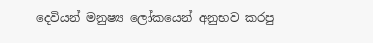දෙවියන් මනුෂ්‍ය ලෝකයෙන් අනුභව කරපු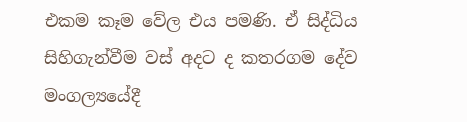එකම කෑම වේල එය පමණි. ඒ සිද්ධිය සිහිගැන්වීම වස් අදට ද කතරගම දේව මංගල්‍යයේදී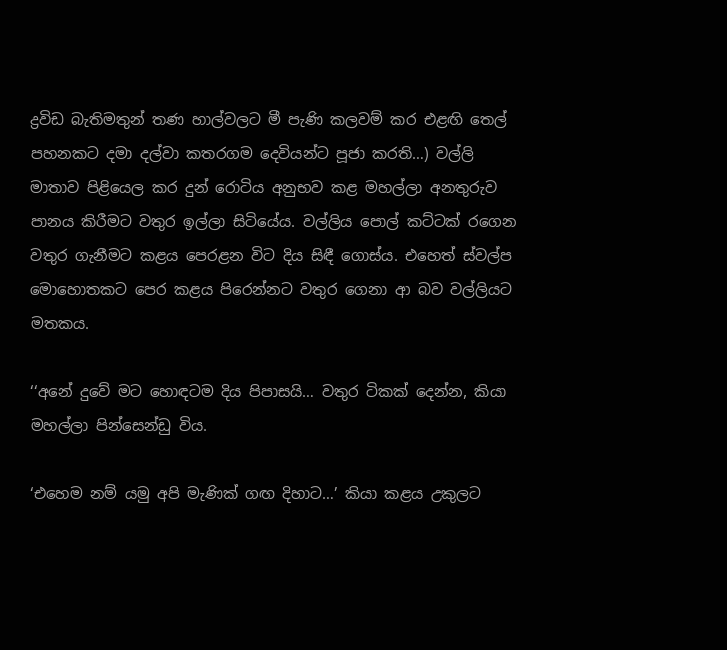ද්‍රවිඩ බැතිමතුන් තණ හාල්වලට මී පැණි කලවම් කර එළඟි තෙල් පහනකට දමා දල්වා කතරගම දෙවියන්ට පූජා කරති…) වල්ලි මාතාව පිළියෙල කර දුන් රොටිය අනුභව කළ මහල්ලා අනතුරුව පානය කිරීමට වතුර ඉල්ලා සිටියේය. වල්ලිය පොල් කට්ටක් රගෙන වතුර ගැනීමට කළය පෙරළන විට දිය සිඳී ගොස්ය. එහෙත් ස්වල්ප මොහොතකට පෙර කළය පිරෙන්නට වතුර ගෙනා ආ බව වල්ලියට මතකය.

‘‘අනේ දුවේ මට හොඳටම දිය පිපාසයි… වතුර ටිකක් දෙන්න, කියා මහල්ලා පින්සෙන්ඩු විය.

‘එහෙම නම් යමු අපි මැණික් ගඟ දිහාට…’ කියා කළය උකුලට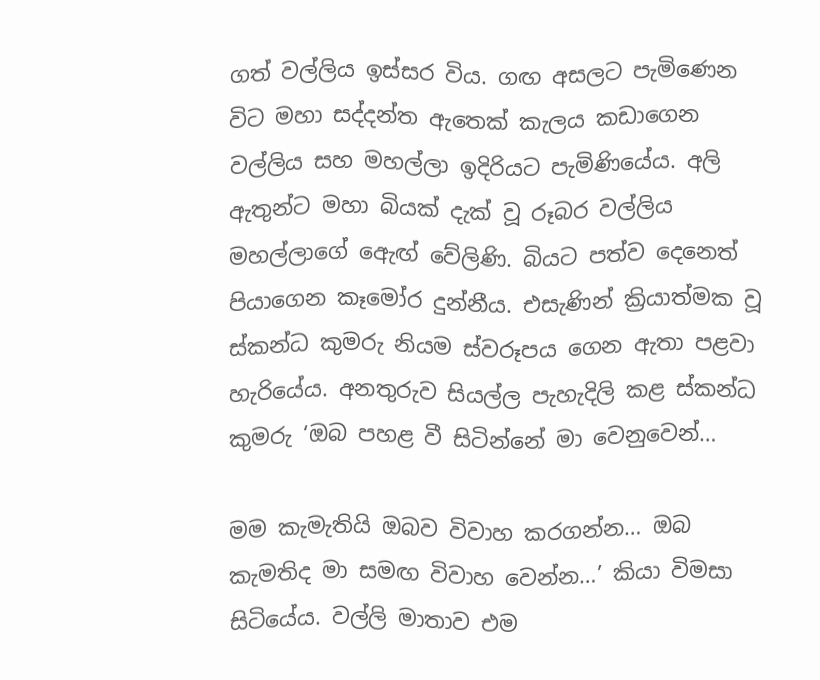ගත් වල්ලිය ඉස්සර විය. ගඟ අසලට පැමිණෙන විට මහා සද්දන්ත ඇතෙක් කැලය කඩාගෙන වල්ලිය සහ මහල්ලා ඉදිරියට පැමිණියේය. අලි ඇතුන්ට මහා බියක් දැක් වූ රූබර වල්ලිය මහල්ලාගේ ඇෙඟ් වේලිණි. බියට පත්ව දෙනෙත් පියාගෙන කෑමෝර දුන්නීය. එසැණින් ක්‍රියාත්මක වූ ස්කන්ධ කුමරු නියම ස්වරූපය ගෙන ඇතා පළවා හැරියේය. අනතුරුව සියල්ල පැහැදිලි කළ ස්කන්ධ කුමරු ‘ඔබ පහළ වී සිටින්නේ මා වෙනුවෙන්…

මම කැමැතියි ඔබව විවාහ කරගන්න… ඔබ කැමතිද මා සමඟ විවාහ වෙන්න…’ කියා විමසා සිටියේය. වල්ලි මාතාව එම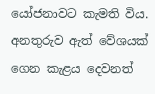යෝජනාවට කැමති විය. අනතුරුව ඇත් වේශයක් ගෙන කැළය දෙවනත්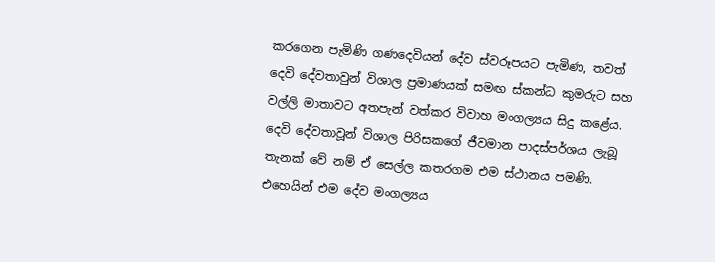කරගෙන පැමිණි ගණදෙවියන් දේව ස්වරූපයට පැමිණ, තවත් දෙවි දේවතාවුන් විශාල ප්‍රමාණයක් සමඟ ස්කන්ධ කුමරුට සහ වල්ලි මාතාවට අතපැන් වත්කර විවාහ මංගල්‍යය සිදු කළේය. දෙවි දේවතාවූන් විශාල පිරිසකගේ ජීවමාන පාදස්පර්ශය ලැබූ තැනක් වේ නම් ඒ සෙල්ල කතරගම එම ස්ථානය පමණි. එහෙයින් එම දේව මංගල්‍යය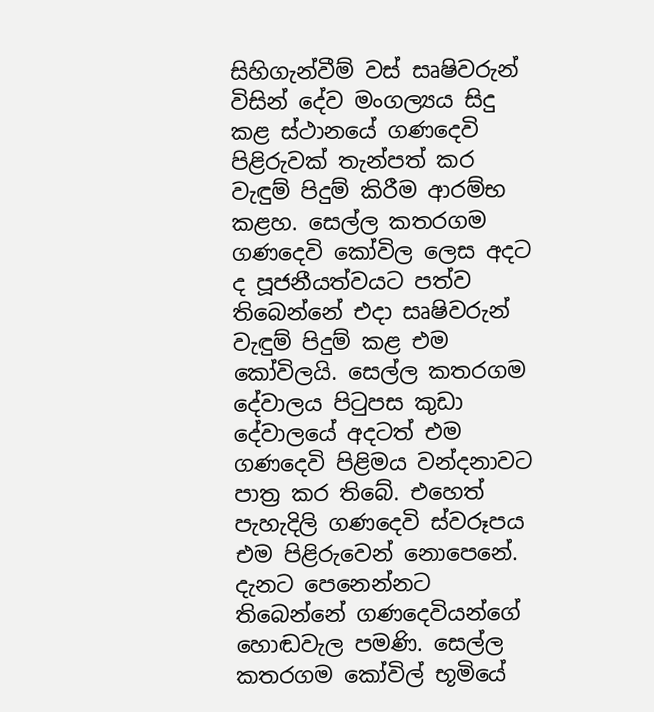සිහිගැන්වීම් වස් සෘෂිවරුන් විසින් දේව මංගල්‍යය සිදු කළ ස්ථානයේ ගණදෙවි පිළිරුවක් තැන්පත් කර වැඳුම් පිදුම් කිරීම ආරම්භ කළහ. සෙල්ල කතරගම ගණදෙවි කෝවිල ලෙස අදට ද පූජනීයත්වයට පත්ව තිබෙන්නේ එදා සෘෂිවරුන් වැඳුම් පිදුම් කළ එම කෝවිලයි. සෙල්ල කතරගම දේවාලය පිටුපස කුඩා දේවාලයේ අදටත් එම ගණදෙවි පිළිමය වන්දනාවට පාත්‍ර කර තිබේ. එහෙත් පැහැදිලි ගණදෙවි ස්වරූපය එම පිළිරුවෙන් නොපෙනේ. දැනට පෙනෙන්නට තිබෙන්නේ ගණදෙවියන්ගේ හොඬවැල පමණි. සෙල්ල කතරගම කෝවිල් භූමියේ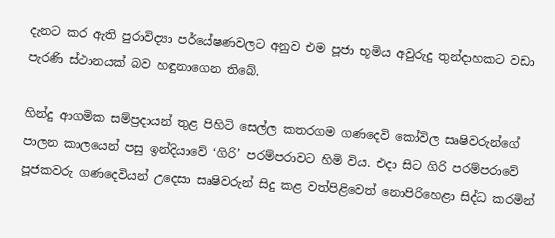දැනට කර ඇති පුරාවිද්‍යා පර්යේෂණවලට අනුව එම පූජා භූමිය අවුරුදු තුන්දාහකට වඩා පැරණි ස්ථානයක් බව හඳුනාගෙන තිබේ.

හින්දු ආගමික සම්ප්‍රදායන් තුළ පිහිටි සෙල්ල කතරගම ගණදෙවි කෝවිල සෘෂිවරුන්ගේ පාලන කාලයෙන් පසු ඉන්දියාවේ ‘ගිරි’ පරම්පරාවට හිමි විය. එදා සිට ගිරි පරම්පරාවේ පූජකවරු ගණදෙවියන් උදෙසා සෘෂිවරුන් සිදු කළ වත්පිළිවෙත් නොපිරිහෙළා සිද්ධ කරමින්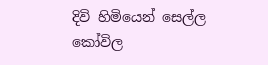දිවි හිමියෙන් සෙල්ල කෝවිල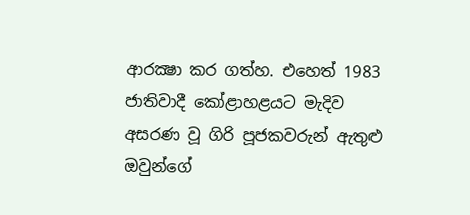ආරක්‍ෂා කර ගත්හ. එහෙත් 1983 ජාතිවාදී කෝළාහළයට මැදිව අසරණ වූ ගිරි පූජකවරුන් ඇතුළු ඔවුන්ගේ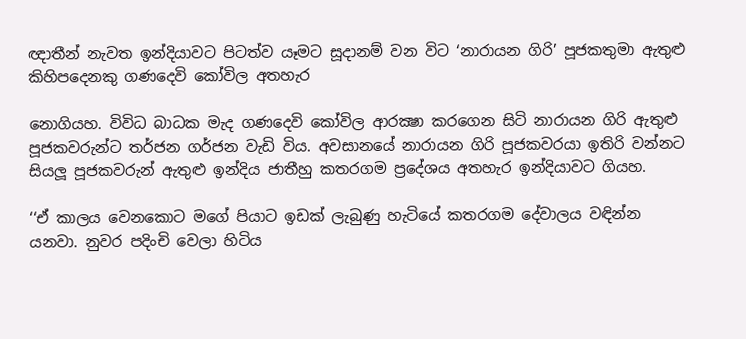ඥාතීන් නැවත ඉන්දියාවට පිටත්ව යෑමට සූදානම් වන විට ‘නාරායන ගිරි’ පූජකතුමා ඇතුළු කිහිපදෙනකු ගණදෙවි කෝවිල අතහැර

නොගියහ. විවිධ බාධක මැද ගණදෙවි කෝවිල ආරක්‍ෂා කරගෙන සිටි නාරායන ගිරි ඇතුළු පූජකවරුන්ට තර්ජන ගර්ජන වැඩි විය. අවසානයේ නාරායන ගිරි පූජකවරයා ඉතිරි වන්නට සියලූ පූජකවරුන් ඇතුළු ඉන්දිය ජාතීහු කතරගම ප්‍රදේශය අතහැර ඉන්දියාවට ගියහ.

‘‘ඒ කාලය වෙනකොට මගේ පියාට ඉඩක් ලැබුණු හැටියේ කතරගම දේවාලය වඳින්න යනවා. නුවර පදිංචි වෙලා හිටිය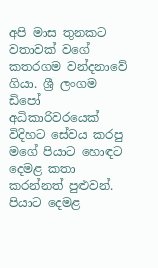අපි මාස තුනකට වතාවක් වගේ කතරගම වන්දනාවේ ගියා. ශ්‍රී ලංගම ඩිපෝ අධිකාරිවරයෙක් විදිහට සේවය කරපු මගේ පියාට හොඳට දෙමළ කතා කරන්නත් පුළුවන්. පියාට දෙමළ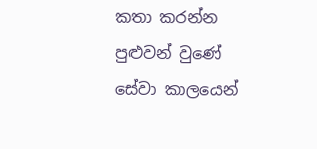කතා කරන්න පුළුවන් වුණේ සේවා කාලයෙන්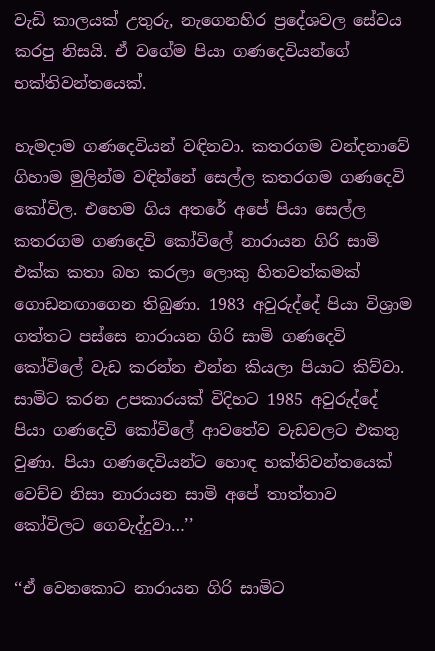වැඩි කාලයක් උතුරු, නැගෙනහිර ප්‍රදේශවල සේවය කරපු නිසයි. ඒ වගේම පියා ගණදෙවියන්ගේ භක්තිවන්තයෙක්.

හැමදාම ගණදෙවියන් වඳිනවා. කතරගම වන්දනාවේ ගිහාම මුලින්ම වඳින්නේ සෙල්ල කතරගම ගණදෙවි කෝවිල. එහෙම ගිය අතරේ අපේ පියා සෙල්ල කතරගම ගණදෙවි කෝවිලේ නාරායන ගිරි සාමි එක්ක කතා බහ කරලා ලොකු හිතවත්කමක් ගොඩනඟාගෙන තිබුණා. 1983 අවුරුද්දේ පියා විශ්‍රාම ගත්තට පස්සෙ නාරායන ගිරි සාමි ගණදෙවි කෝවිලේ වැඩ කරන්න එන්න කියලා පියාට කිව්වා. සාමිට කරන උපකාරයක් විදිහට 1985 අවුරුද්දේ පියා ගණදෙවි කෝවිලේ ආවතේව වැඩවලට එකතු වුණා. පියා ගණදෙවියන්ට හොඳ භක්තිවන්තයෙක් වෙච්ච නිසා නාරායන සාමි අපේ තාත්තාව කෝවිලට ගෙවැද්දුවා…’’

‘‘ඒ වෙනකොට නාරායන ගිරි සාමිට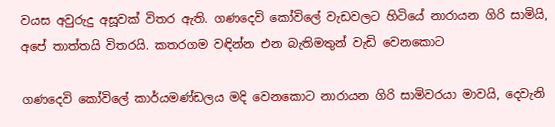වයස අවුරුදු අසූවක් විතර ඇති. ගණදෙවි කෝවිලේ වැඩවලට හිටියේ නාරායන ගිරි සාමියි, අපේ තාත්තයි විතරයි. කතරගම වඳින්න එන බැතිමතුන් වැඩි වෙනකොට

ගණදෙවි කෝවිලේ කාර්යමණ්ඩලය මදි වෙනකොට නාරායන ගිරි සාමිවරයා මාවයි, දෙවැනි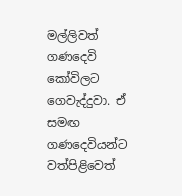මල්ලිවත් ගණදෙවි කෝවිලට ගෙවැද්දුවා. ඒ සමඟ ගණදෙවියන්ට වත්පිළිවෙත්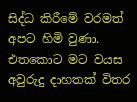සිද්ධ කිරීමේ වරමත් අපට හිමි වුණා. එතකොට මට වයස අවුරුදු දාහතක් විතර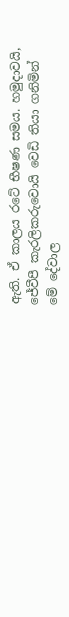ඇති. ඒ කාලය රටේ භීෂණ සමය. හමුදාවයි, ජේවීපී කැරලිකරුවොයි වෙඩි තියා ගනිමින් මේ දේවාල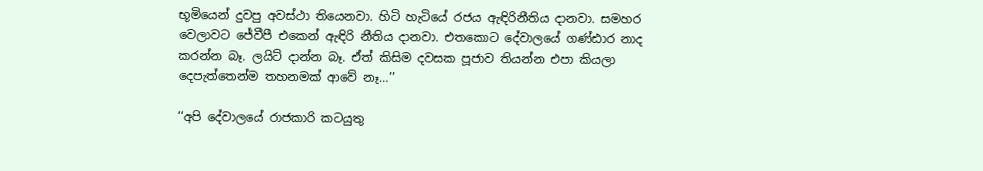භූමියෙන් දුවපු අවස්ථා තියෙනවා. හිටි හැටියේ රජය ඇඳිරිනීතිය දානවා. සමහර වෙලාවට ජේවීපී එකෙන් ඇඳිරි නීතිය දානවා. එතකොට දේවාලයේ ගණ්ඪාර නාද කරන්න බෑ. ලයිට් දාන්න බෑ. ඒත් කිසිම දවසක පූජාව තියන්න එපා කියලා දෙපැත්තෙන්ම තහනමක් ආවේ නෑ…’’

‘‘අපි දේවාලයේ රාජකාරි කටයුතු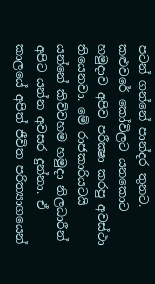පටන් ගන්නේ පාන්දර තුනට. කළුවරේ කෝවිලට යනකොට හමුදාව අපිව පරීක්‍ෂා කරපු අවස්ථා තියෙනවා. මේ රාජකාරියටයි යන්නේ කිව්වහම හමුදා නිලධාරීන් අපිට යන්න අවසර දුන්නා. ඒ කාලයේ අපිත් ජීවිත පරිත්‍යාගයෙන්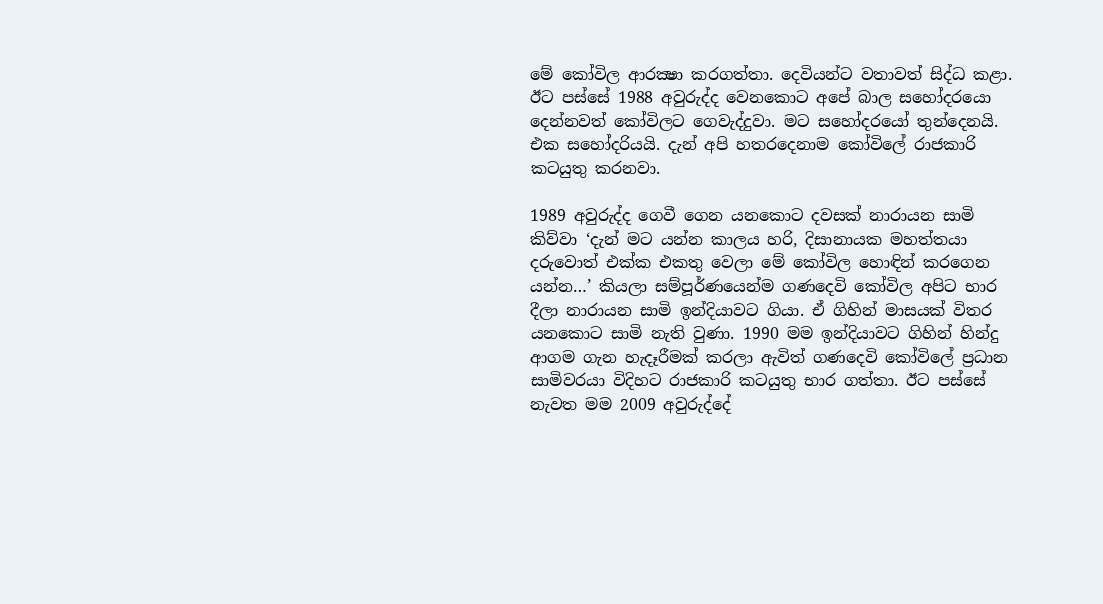මේ කෝවිල ආරක්‍ෂා කරගත්තා. දෙවියන්ට වතාවත් සිද්ධ කළා. ඊට පස්සේ 1988 අවුරුද්ද වෙනකොට අපේ බාල සහෝදරයො දෙන්නවත් කෝවිලට ගෙවැද්දුවා. මට සහෝදරයෝ තුන්දෙනයි. එක සහෝදරියයි. දැන් අපි හතරදෙනාම කෝවිලේ රාජකාරි කටයුතු කරනවා.

1989 අවුරුද්ද ගෙවී ගෙන යනකොට දවසක් නාරායන සාමි කිව්වා ‘දැන් මට යන්න කාලය හරි, දිසානායක මහත්තයා දරුවොත් එක්ක එකතු වෙලා මේ කෝවිල හොඳින් කරගෙන යන්න…’ කියලා සම්පූර්ණයෙන්ම ගණදෙවි කෝවිල අපිට භාර දීලා නාරායන සාමි ඉන්දියාවට ගියා. ඒ ගිහින් මාසයක් විතර යනකොට සාමි නැති වුණා. 1990 මම ඉන්දියාවට ගිහින් හින්දු ආගම ගැන හැදෑරීමක් කරලා ඇවිත් ගණදෙවි කෝවිලේ ප්‍රධාන සාමිවරයා විදිහට රාජකාරි කටයුතු භාර ගත්තා. ඊට පස්සේ නැවත මම 2009 අවුරුද්දේ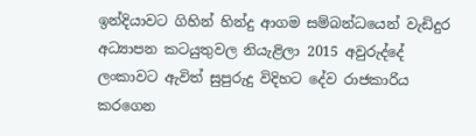ඉන්දියාවට ගිහින් හින්දු ආගම සම්බන්ධයෙන් වැඩිදුර අධ්‍යාපන කටයුතුවල නියැළිලා 2015 අවුරුද්දේ ලංකාවට ඇවිත් සුපුරුදු විදිහට දේව රාජකාරිය කරගෙන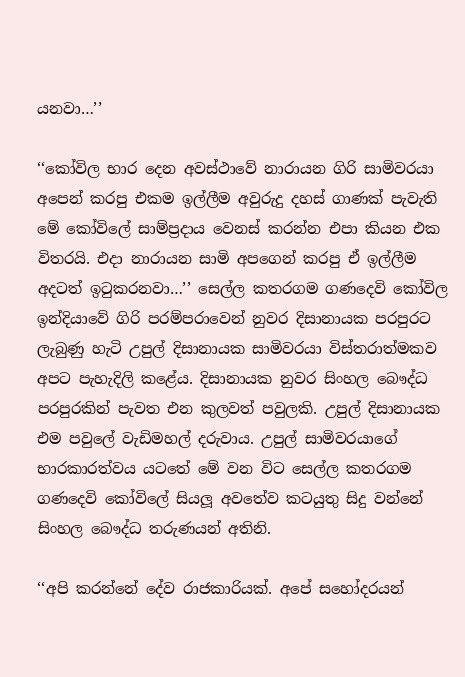යනවා…’’

‘‘කෝවිල භාර දෙන අවස්ථාවේ නාරායන ගිරි සාමිවරයා අපෙන් කරපු එකම ඉල්ලීම අවුරුදු දහස් ගාණක් පැවැති මේ කෝවිලේ සාම්ප්‍රදාය වෙනස් කරන්න එපා කියන එක විතරයි. එදා නාරායන සාමි අපගෙන් කරපු ඒ ඉල්ලීම අදටත් ඉටුකරනවා…’’ සෙල්ල කතරගම ගණදෙවි කෝවිල ඉන්දියාවේ ගිරි පරම්පරාවෙන් නුවර දිසානායක පරපුරට ලැබුණු හැටි උපුල් දිසානායක සාමිවරයා විස්තරාත්මකව අපට පැහැදිලි කළේය. දිසානායක නුවර සිංහල බෞද්ධ පරපුරකින් පැවත එන කුලවත් පවුලකි. උපුල් දිසානායක එම පවුලේ වැඩිමහල් දරුවාය. උපුල් සාමිවරයාගේ භාරකාරත්වය යටතේ මේ වන විට සෙල්ල කතරගම ගණදෙවි කෝවිලේ සියලූ අවතේව කටයුතු සිදු වන්නේ සිංහල බෞද්ධ තරුණයන් අතිනි.

‘‘අපි කරන්නේ දේව රාජකාරියක්. අපේ සහෝදරයන්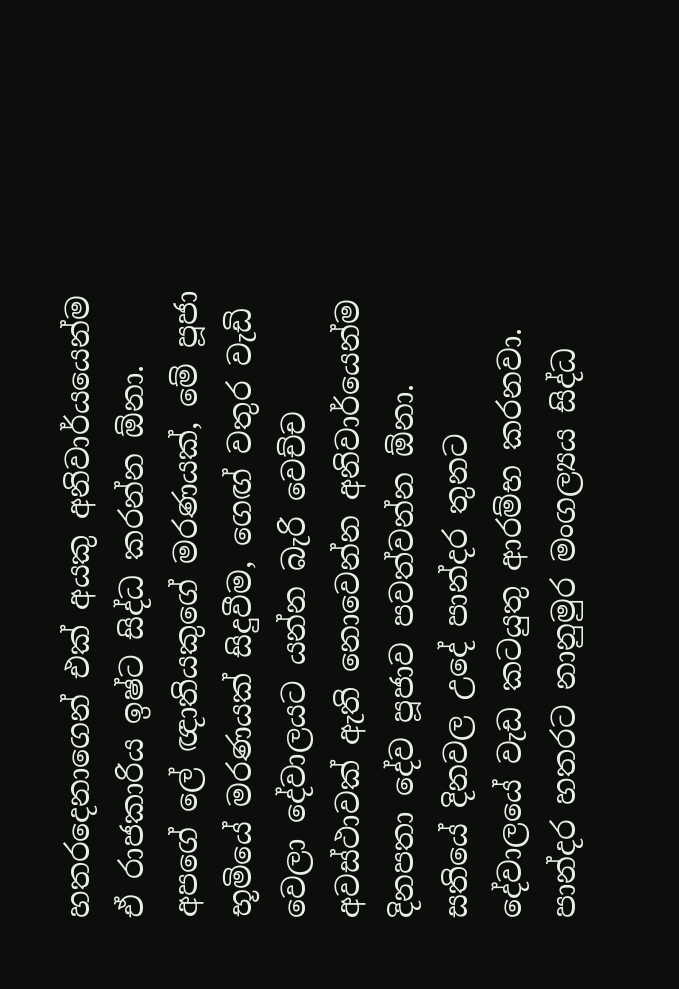හතරදෙනාගෙන් එක් අයකු අනිවාර්යයෙන්ම ඒ රාජකාරිය ඉෂ්ට සිද්ධ කරන්න ඕනා. අපගේ ලේ ඥාතියකුගේ මරණයක්, මේ පූජා භූමියේ මරණයක් සිදුවීම, ගෙඟ් වතුර වැඩි වෙලා දේවාලයට යන්න බැරි වෙච්ච අවස්ථාවක් ඇති නොවෙන්න අනිවාර්යෙන්ම දිනපතා දේව පූජාව පවත්වන්න ඕනා. සතියේ දිනවල උදේ පාන්දර තුනට දේවාලයේ වැඩ කටයුතු ආරම්භ කරනවා. පාන්දර හතරට නානුමුර මංගල්‍යය සිද්ධ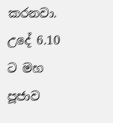කරනවා. උදේ 6.10 ට මහ පූජාව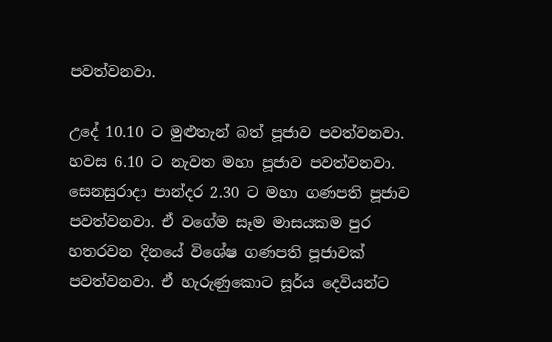පවත්වනවා.

උදේ 10.10 ට මුළුතැන් බත් පූජාව පවත්වනවා. හවස 6.10 ට නැවත මහා පූජාව පවත්වනවා. සෙනසුරාදා පාන්දර 2.30 ට මහා ගණපති පූජාව පවත්වනවා. ඒ වගේම සෑම මාසයකම පුර හතරවන දිනයේ විශේෂ ගණපති පූජාවක් පවත්වනවා. ඒ හැරුණුකොට සූර්ය දෙවියන්ට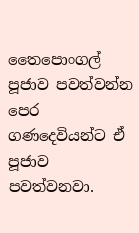තෛපොංගල් පූජාව පවත්වන්න පෙර ගණදෙවියන්ට ඒ පූජාව පවත්වනවා.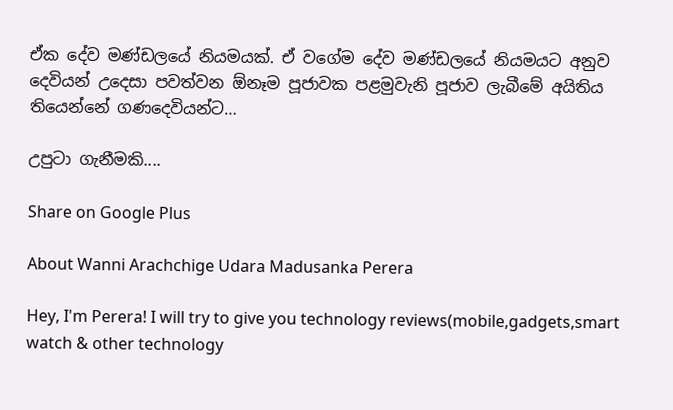ඒක දේව මණ්ඩලයේ නියමයක්. ඒ වගේම දේව මණ්ඩලයේ නියමයට අනුව දෙවියන් උදෙසා පවත්වන ඕනෑම පූජාවක පළමුවැනි පූජාව ලැබීමේ අයිතිය තියෙන්නේ ගණදෙවියන්ට…

උපුටා ගැනීමකි....

Share on Google Plus

About Wanni Arachchige Udara Madusanka Perera

Hey, I'm Perera! I will try to give you technology reviews(mobile,gadgets,smart watch & other technology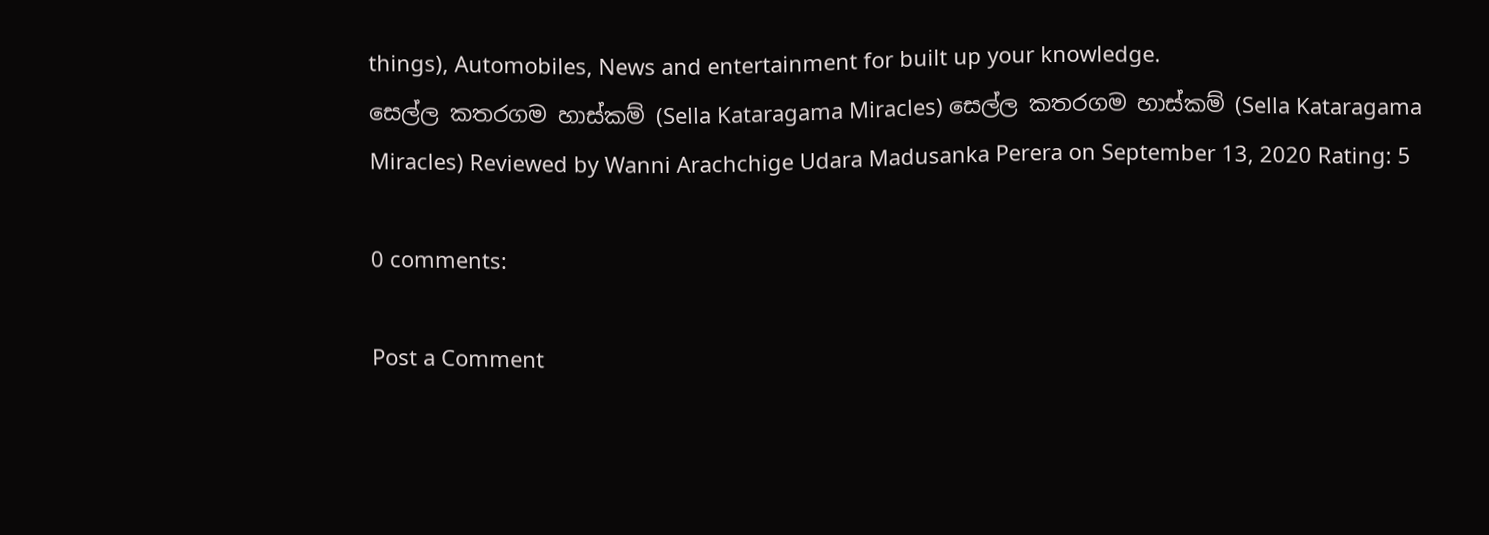things), Automobiles, News and entertainment for built up your knowledge.
සෙල්ල කතරගම හාස්කම් (Sella Kataragama Miracles) සෙල්ල කතරගම හාස්කම් (Sella Kataragama Miracles) Reviewed by Wanni Arachchige Udara Madusanka Perera on September 13, 2020 Rating: 5

0 comments:

Post a Comment